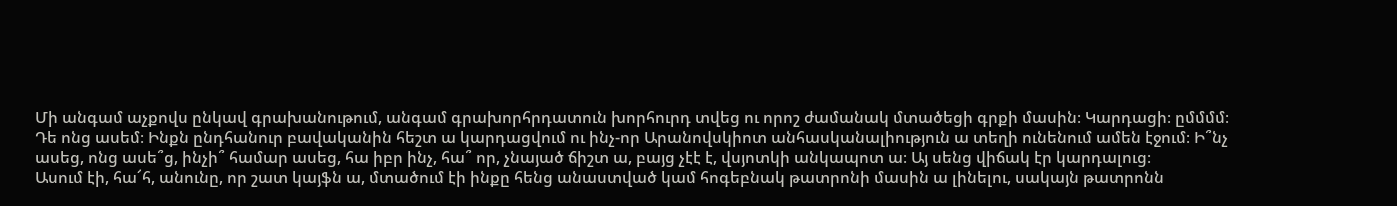Մի անգամ աչքովս ընկավ գրախանութում, անգամ գրախորհրդատուն խորհուրդ տվեց ու որոշ ժամանակ մտածեցի գրքի մասին։ Կարդացի։ ըմմմմ։ Դե ոնց ասեմ։ Ինքն ընդհանուր բավականին հեշտ ա կարդացվում ու ինչ-որ Արանովսկիոտ անհասկանալիություն ա տեղի ունենում ամեն էջում։ Ի՞նչ ասեց, ոնց ասե՞ց, ինչի՞ համար ասեց, հա իբր ինչ, հա՞ որ, չնայած ճիշտ ա, բայց չէէ է, վսյոտկի անկապոտ ա։ Այ սենց վիճակ էր կարդալուց։
Ասում էի, հա՜հ, անունը, որ շատ կայֆն ա, մտածում էի ինքը հենց անաստված կամ հոգեբնակ թատրոնի մասին ա լինելու, սակայն թատրոնն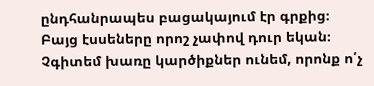ընդհանրապես բացակայում էր գրքից։
Բայց էսսեները որոշ չափով դուր եկան։ Չգիտեմ խառը կարծիքներ ունեմ, որոնք ո՛չ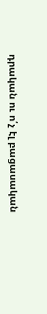դրական ու ո՛չ էլ բացասական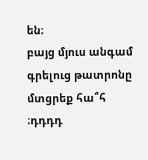են։
բայց մյուս անգամ գրելուց թատրոնը մտցրեք հա՞հ ։դդդդ